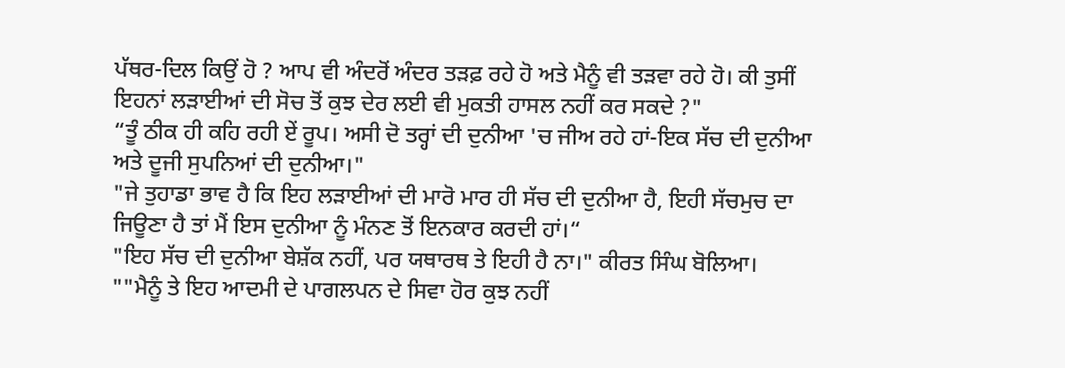ਪੱਥਰ-ਦਿਲ ਕਿਉਂ ਹੋ ? ਆਪ ਵੀ ਅੰਦਰੋਂ ਅੰਦਰ ਤੜਫ਼ ਰਹੇ ਹੋ ਅਤੇ ਮੈਨੂੰ ਵੀ ਤੜਵਾ ਰਹੇ ਹੋ। ਕੀ ਤੁਸੀਂ ਇਹਨਾਂ ਲੜਾਈਆਂ ਦੀ ਸੋਚ ਤੋਂ ਕੁਝ ਦੇਰ ਲਈ ਵੀ ਮੁਕਤੀ ਹਾਸਲ ਨਹੀਂ ਕਰ ਸਕਦੇ ?"
“ਤੂੰ ਠੀਕ ਹੀ ਕਹਿ ਰਹੀ ਏਂ ਰੂਪ। ਅਸੀ ਦੋ ਤਰ੍ਹਾਂ ਦੀ ਦੁਨੀਆ 'ਚ ਜੀਅ ਰਹੇ ਹਾਂ-ਇਕ ਸੱਚ ਦੀ ਦੁਨੀਆ ਅਤੇ ਦੂਜੀ ਸੁਪਨਿਆਂ ਦੀ ਦੁਨੀਆ।"
"ਜੇ ਤੁਹਾਡਾ ਭਾਵ ਹੈ ਕਿ ਇਹ ਲੜਾਈਆਂ ਦੀ ਮਾਰੋ ਮਾਰ ਹੀ ਸੱਚ ਦੀ ਦੁਨੀਆ ਹੈ, ਇਹੀ ਸੱਚਮੁਚ ਦਾ ਜਿਊਣਾ ਹੈ ਤਾਂ ਮੈਂ ਇਸ ਦੁਨੀਆ ਨੂੰ ਮੰਨਣ ਤੋਂ ਇਨਕਾਰ ਕਰਦੀ ਹਾਂ।“
"ਇਹ ਸੱਚ ਦੀ ਦੁਨੀਆ ਬੇਸ਼ੱਕ ਨਹੀਂ, ਪਰ ਯਥਾਰਥ ਤੇ ਇਹੀ ਹੈ ਨਾ।" ਕੀਰਤ ਸਿੰਘ ਬੋਲਿਆ।
""ਮੈਨੂੰ ਤੇ ਇਹ ਆਦਮੀ ਦੇ ਪਾਗਲਪਨ ਦੇ ਸਿਵਾ ਹੋਰ ਕੁਝ ਨਹੀਂ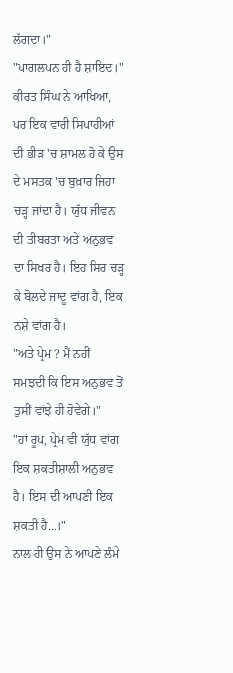ਲੱਗਦਾ।"
"ਪਾਗਲਪਨ ਹੀ ਹੈ ਸ਼ਾਇਦ।" ਕੀਰਤ ਸਿੰਘ ਨੇ ਆਖਿਆ, ਪਰ ਇਕ ਵਾਰੀ ਸਿਪਾਹੀਆਂ ਦੀ ਭੀੜ 'ਚ ਸ਼ਾਮਲ ਹੋ ਕੇ ਉਸ ਦੇ ਮਸਤਕ 'ਚ ਬੁਖ਼ਾਰ ਜਿਹਾ ਚੜ੍ਹ ਜਾਂਦਾ ਹੈ। ਯੁੱਧ ਜੀਵਨ ਦੀ ਤੀਬਰਤਾ ਅਤੇ ਅਨੁਭਵ ਦਾ ਸਿਖਰ ਹੈ। ਇਹ ਸਿਰ ਚੜ੍ਹ ਕੇ ਬੋਲਦੇ ਜਾਦੂ ਵਾਂਗ ਹੈ, ਇਕ ਨਸ਼ੇ ਵਾਂਗ ਹੈ।
"ਅਤੇ ਪ੍ਰੇਮ ? ਮੈਂ ਨਹੀਂ ਸਮਝਦੀ ਕਿ ਇਸ ਅਨੁਭਵ ਤੋਂ ਤੁਸੀਂ ਵਾਂਝੇ ਹੀ ਹੋਵੇਗੇ।"
"ਹਾਂ ਰੂਪ, ਪ੍ਰੇਮ ਵੀ ਯੁੱਧ ਵਾਂਗ ਇਕ ਸ਼ਕਤੀਸ਼ਾਲੀ ਅਨੁਭਵ ਹੈ। ਇਸ ਦੀ ਆਪਣੀ ਇਕ ਸ਼ਕਤੀ ਹੈ...।"
ਨਾਲ ਹੀ ਉਸ ਨੇ ਆਪਣੇ ਲੰਮੇ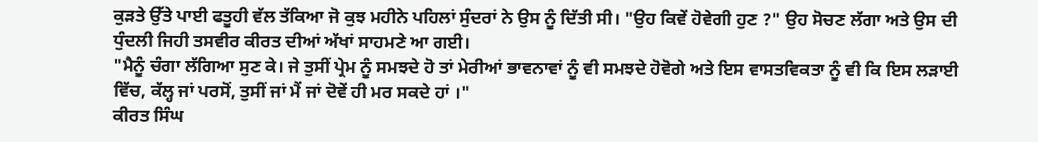ਕੁੜਤੇ ਉੱਤੇ ਪਾਈ ਫਤੂਹੀ ਵੱਲ ਤੱਕਿਆ ਜੋ ਕੁਝ ਮਹੀਨੇ ਪਹਿਲਾਂ ਸੁੰਦਰਾਂ ਨੇ ਉਸ ਨੂੰ ਦਿੱਤੀ ਸੀ। "ਉਹ ਕਿਵੇਂ ਹੋਵੇਗੀ ਹੁਣ ?" ਉਹ ਸੋਚਣ ਲੱਗਾ ਅਤੇ ਉਸ ਦੀ ਧੁੰਦਲੀ ਜਿਹੀ ਤਸਵੀਰ ਕੀਰਤ ਦੀਆਂ ਅੱਖਾਂ ਸਾਹਮਣੇ ਆ ਗਈ।
"ਮੈਨੂੰ ਚੰਗਾ ਲੱਗਿਆ ਸੁਣ ਕੇ। ਜੇ ਤੁਸੀਂ ਪ੍ਰੇਮ ਨੂੰ ਸਮਝਦੇ ਹੋ ਤਾਂ ਮੇਰੀਆਂ ਭਾਵਨਾਵਾਂ ਨੂੰ ਵੀ ਸਮਝਦੇ ਹੋਵੋਗੇ ਅਤੇ ਇਸ ਵਾਸਤਵਿਕਤਾ ਨੂੰ ਵੀ ਕਿ ਇਸ ਲੜਾਈ ਵਿੱਚ, ਕੱਲ੍ਹ ਜਾਂ ਪਰਸੋਂ, ਤੁਸੀਂ ਜਾਂ ਮੈਂ ਜਾਂ ਦੋਵੇਂ ਹੀ ਮਰ ਸਕਦੇ ਹਾਂ ।"
ਕੀਰਤ ਸਿੰਘ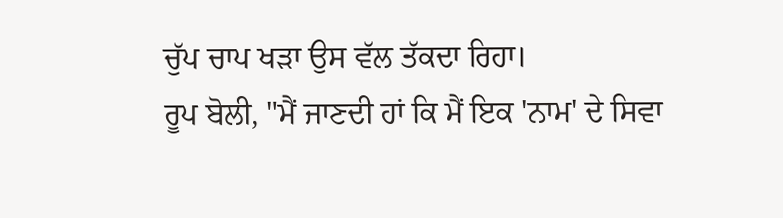ਚੁੱਪ ਚਾਪ ਖੜਾ ਉਸ ਵੱਲ ਤੱਕਦਾ ਰਿਹਾ।
ਰੂਪ ਬੋਲੀ, "ਮੈਂ ਜਾਣਦੀ ਹਾਂ ਕਿ ਮੈਂ ਇਕ 'ਨਾਮ' ਦੇ ਸਿਵਾ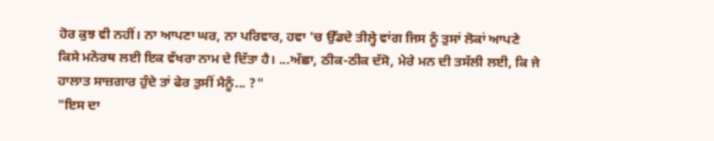ਹੋਰ ਕੁਝ ਵੀ ਨਹੀਂ। ਨਾ ਆਪਣਾ ਘਰ, ਨਾ ਪਰਿਵਾਰ, ਹਵਾ 'ਚ ਉੱਡਦੇ ਤੀਲ੍ਹੇ ਵਾਂਗ ਜਿਸ ਨੂੰ ਤੁਸਾਂ ਲੋਕਾਂ ਆਪਣੇ ਕਿਸੇ ਮਨੋਰਥ ਲਈ ਇਕ ਵੱਖਰਾ ਨਾਮ ਦੇ ਦਿੱਤਾ ਹੈ। ...ਅੱਛਾ, ਠੀਕ-ਠੀਕ ਦੱਸੋ, ਮੇਰੇ ਮਨ ਦੀ ਤਸੱਲੀ ਲਈ, ਕਿ ਜੇ ਹਾਲਾਤ ਸਾਜ਼ਗਾਰ ਹੁੰਦੇ ਤਾਂ ਫੇਰ ਤੁਸੀਂ ਮੈਨੂੰ... ?"
"ਇਸ ਦਾ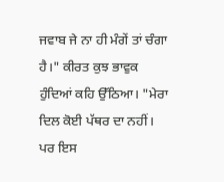ਜਵਾਬ ਜੇ ਨਾ ਹੀ ਮੰਗੇਂ ਤਾਂ ਚੰਗਾ ਹੈ।" ਕੀਰਤ ਕੁਝ ਭਾਵੁਕ ਹੁੰਦਿਆਂ ਕਹਿ ਉੱਠਿਆ। "ਮੇਰਾ ਦਿਲ ਕੋਈ ਪੱਥਰ ਦਾ ਨਹੀਂ। ਪਰ ਇਸ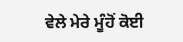ਵੇਲੇ ਮੇਰੇ ਮੂੰਹੋਂ ਕੋਈ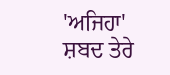'ਅਜਿਹਾ' ਸ਼ਬਦ ਤੇਰੇ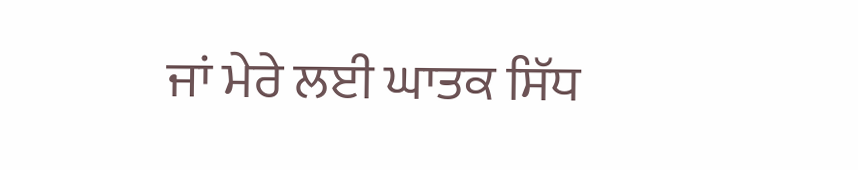ਜਾਂ ਮੇਰੇ ਲਈ ਘਾਤਕ ਸਿੱਧ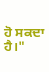ਹੋ ਸਕਦਾ ਹੈ।"